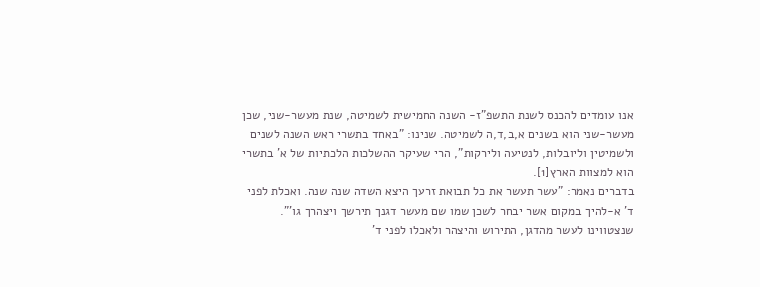אנו עומדים להכנס לשנת התשפ"ז- השנה החמישית לשמיטה, שנת מעשר-שני, שכן מעשר-שני הוא בשנים א,ב,ד,ה לשמיטה. שנינו: "באחד בתשרי ראש השנה לשנים ולשמיטין וליובלות, לנטיעה ולירקות", הרי שעיקר ההשלכות הלכתיות של א' בתשרי הוא למצוות הארץ[1].
בדברים נאמר: "עשר תעשר את כל תבואת זרעך היצא השדה שנה שנה. ואכלת לפני ד' א-להיך במקום אשר יבחר לשכן שמו שם מעשר דגנך תירשך ויצהרך גו'". שנצטווינו לעשר מהדגן, התירוש והיצהר ולאכלו לפני ד'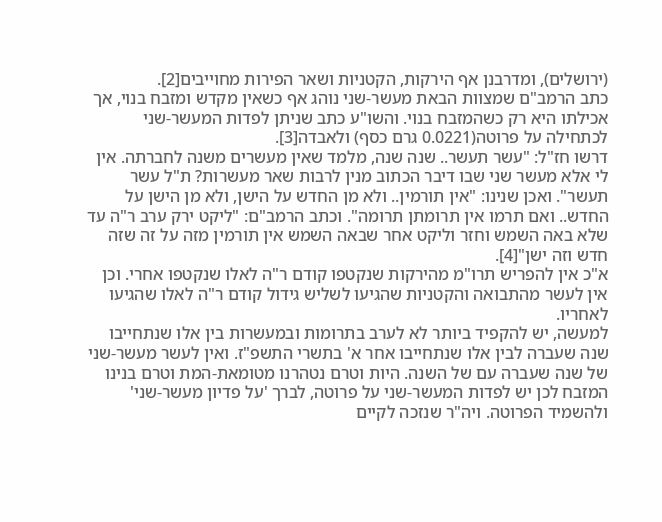(ירושלים), ומדרבנן אף הירקות, הקטניות ושאר הפירות מחוייבים[2].
כתב הרמב"ם שמצוות הבאת מעשר-שני נוהג אף כשאין מקדש ומזבח בנוי, אך אכילתו היא רק כשהמזבח בנוי. והשו"ע כתב שניתן לפדות המעשר-שני לכתחילה על פרוטה(0.0221 גרם כסף) ולאבדה[3].
דרשו חז"ל: "עשר תעשר.. שנה שנה, מלמד שאין מעשרים משנה לחברתה. אין לי אלא מעשר שני שבו דיבר הכתוב מנין לרבות שאר מעשרות? ת"ל עשר תעשר". ואכן שנינו: "אין תורמין.. ולא מן החדש על הישן, ולא מן הישן על החדש.. ואם תרמו אין תרומתן תרומה". וכתב הרמב"ם: "ליקט ירק ערב ר"ה עד שלא באה השמש וחזר וליקט אחר שבאה השמש אין תורמין מזה על זה שזה חדש וזה ישן"[4].
א"כ אין להפריש תרו"מ מהירקות שנקטפו קודם ר"ה לאלו שנקטפו אחרי. וכן אין לעשר מהתבואה והקטניות שהגיעו לשליש גידול קודם ר"ה לאלו שהגיעו לאחריו.
למעשה, יש להקפיד ביותר לא לערב בתרומות ובמעשרות בין אלו שנתחייבו שנה שעברה לבין אלו שנתחייבו אחר א' בתשרי התשפ"ז. ואין לעשר מעשר-שני של שנה שעברה עם של השנה. היות וטרם נטהרנו מטומאת-המת וטרם בנינו המזבח לכן יש לפדות המעשר-שני על פרוטה, לברך 'על פדיון מעשר-שני' ולהשמיד הפרוטה. ויה"ר שנזכה לקיים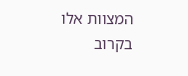המצוות אלו בקרוב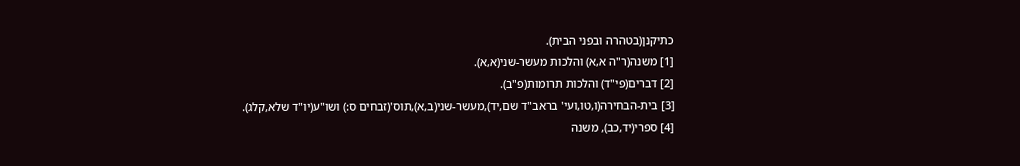כתיקנן(בטהרה ובפני הבית).
[1] משנה(ר"ה א,א) והלכות מעשר-שני(א,א).
[2] דברים(פי"ד) והלכות תרומות(פ"ב).
[3] בית-הבחירה(ו,טו,ועי' בראב"ד שם,יד),מעשר-שני(ב,א),תוס'(זבחים ס:) ושו"ע(יו"ד שלא,קלג).
[4] ספרי(יד,כב), משנה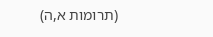(תרומות א,ה)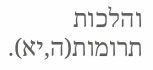והלכות תרומות(ה,יא).